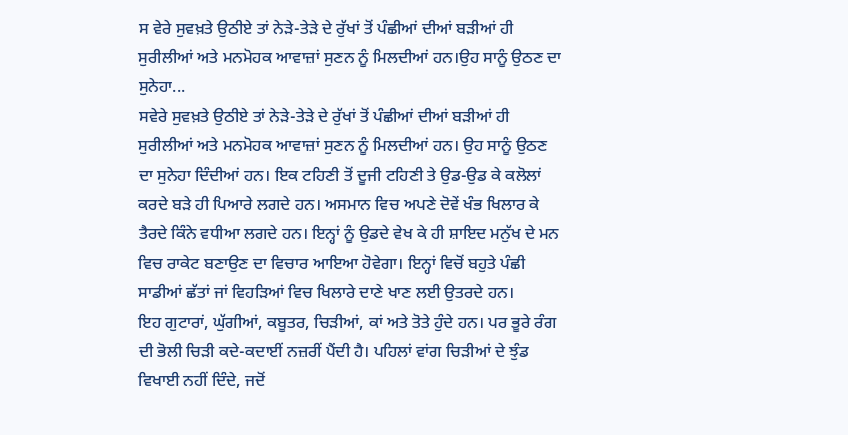ਸ ਵੇਰੇ ਸੁਵਖ਼ਤੇ ਉਠੀਏ ਤਾਂ ਨੇੜੇ-ਤੇੜੇ ਦੇ ਰੁੱਖਾਂ ਤੋਂ ਪੰਛੀਆਂ ਦੀਆਂ ਬੜੀਆਂ ਹੀ ਸੁਰੀਲੀਆਂ ਅਤੇ ਮਨਮੋਹਕ ਆਵਾਜ਼ਾਂ ਸੁਣਨ ਨੂੰ ਮਿਲਦੀਆਂ ਹਨ।ਉਹ ਸਾਨੂੰ ਉਠਣ ਦਾ ਸੁਨੇਹਾ...
ਸਵੇਰੇ ਸੁਵਖ਼ਤੇ ਉਠੀਏ ਤਾਂ ਨੇੜੇ-ਤੇੜੇ ਦੇ ਰੁੱਖਾਂ ਤੋਂ ਪੰਛੀਆਂ ਦੀਆਂ ਬੜੀਆਂ ਹੀ ਸੁਰੀਲੀਆਂ ਅਤੇ ਮਨਮੋਹਕ ਆਵਾਜ਼ਾਂ ਸੁਣਨ ਨੂੰ ਮਿਲਦੀਆਂ ਹਨ। ਉਹ ਸਾਨੂੰ ਉਠਣ ਦਾ ਸੁਨੇਹਾ ਦਿੰਦੀਆਂ ਹਨ। ਇਕ ਟਹਿਣੀ ਤੋਂ ਦੂਜੀ ਟਹਿਣੀ ਤੇ ਉਡ-ਉਡ ਕੇ ਕਲੋਲਾਂ ਕਰਦੇ ਬੜੇ ਹੀ ਪਿਆਰੇ ਲਗਦੇ ਹਨ। ਅਸਮਾਨ ਵਿਚ ਅਪਣੇ ਦੋਵੇਂ ਖੰਭ ਖਿਲਾਰ ਕੇ ਤੈਰਦੇ ਕਿੰਨੇ ਵਧੀਆ ਲਗਦੇ ਹਨ। ਇਨ੍ਹਾਂ ਨੂੰ ਉਡਦੇ ਵੇਖ ਕੇ ਹੀ ਸ਼ਾਇਦ ਮਨੁੱਖ ਦੇ ਮਨ ਵਿਚ ਰਾਕੇਟ ਬਣਾਉਣ ਦਾ ਵਿਚਾਰ ਆਇਆ ਹੋਵੇਗਾ। ਇਨ੍ਹਾਂ ਵਿਚੋਂ ਬਹੁਤੇ ਪੰਛੀ ਸਾਡੀਆਂ ਛੱਤਾਂ ਜਾਂ ਵਿਹੜਿਆਂ ਵਿਚ ਖਿਲਾਰੇ ਦਾਣੇ ਖਾਣ ਲਈ ਉਤਰਦੇ ਹਨ।
ਇਹ ਗੁਟਾਰਾਂ, ਘੁੱਗੀਆਂ, ਕਬੂਤਰ, ਚਿੜੀਆਂ, ਕਾਂ ਅਤੇ ਤੋਤੇ ਹੁੰਦੇ ਹਨ। ਪਰ ਭੂਰੇ ਰੰਗ ਦੀ ਭੋਲੀ ਚਿੜੀ ਕਦੇ-ਕਦਾਈਂ ਨਜ਼ਰੀਂ ਪੈਂਦੀ ਹੈ। ਪਹਿਲਾਂ ਵਾਂਗ ਚਿੜੀਆਂ ਦੇ ਝੁੰਡ ਵਿਖਾਈ ਨਹੀਂ ਦਿੰਦੇ, ਜਦੋਂ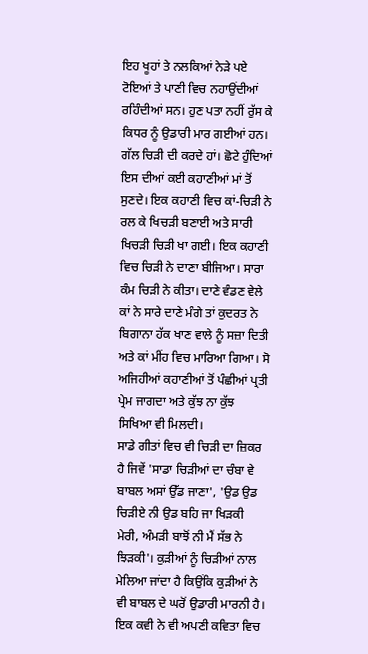ਇਹ ਖੂਹਾਂ ਤੇ ਨਲਕਿਆਂ ਨੇੜੇ ਪਏ ਟੋਇਆਂ ਤੇ ਪਾਣੀ ਵਿਚ ਨਹਾਉਂਦੀਆਂ ਰਹਿੰਦੀਆਂ ਸਨ। ਹੁਣ ਪਤਾ ਨਹੀਂ ਰੁੱਸ ਕੇ ਕਿਧਰ ਨੂੰ ਉਡਾਰੀ ਮਾਰ ਗਈਆਂ ਹਨ।
ਗੱਲ ਚਿੜੀ ਦੀ ਕਰਦੇ ਹਾਂ। ਛੋਟੇ ਹੁੰਦਿਆਂ ਇਸ ਦੀਆਂ ਕਈ ਕਹਾਣੀਆਂ ਮਾਂ ਤੋਂ ਸੁਣਦੇ। ਇਕ ਕਹਾਣੀ ਵਿਚ ਕਾਂ-ਚਿੜੀ ਨੇ ਰਲ ਕੇ ਖਿਚੜੀ ਬਣਾਈ ਅਤੇ ਸਾਰੀ ਖਿਚੜੀ ਚਿੜੀ ਖਾ ਗਈ। ਇਕ ਕਹਾਣੀ ਵਿਚ ਚਿੜੀ ਨੇ ਦਾਣਾ ਬੀਜਿਆ। ਸਾਰਾ ਕੰਮ ਚਿੜੀ ਨੇ ਕੀਤਾ। ਦਾਣੇ ਵੰਡਣ ਵੇਲੇ ਕਾਂ ਨੇ ਸਾਰੇ ਦਾਣੇ ਮੰਗੇ ਤਾਂ ਕੁਦਰਤ ਨੇ ਬਿਗਾਨਾ ਹੱਕ ਖਾਣ ਵਾਲੇ ਨੂੰ ਸਜ਼ਾ ਦਿਤੀ ਅਤੇ ਕਾਂ ਮੀਂਹ ਵਿਚ ਮਾਰਿਆ ਗਿਆ। ਸੋ ਅਜਿਹੀਆਂ ਕਹਾਣੀਆਂ ਤੋਂ ਪੰਛੀਆਂ ਪ੍ਰਤੀ ਪ੍ਰੇਮ ਜਾਗਦਾ ਅਤੇ ਕੁੱਝ ਨਾ ਕੁੱਝ ਸਿਖਿਆ ਵੀ ਮਿਲਦੀ।
ਸਾਡੇ ਗੀਤਾਂ ਵਿਚ ਵੀ ਚਿੜੀ ਦਾ ਜ਼ਿਕਰ ਹੈ ਜਿਵੇਂ 'ਸਾਡਾ ਚਿੜੀਆਂ ਦਾ ਚੰਬਾ ਵੇ ਬਾਬਲ ਅਸਾਂ ਉੱਡ ਜਾਣਾ', 'ਉਡ ਉਡ ਚਿੜੀਏ ਨੀ ਉਡ ਬਹਿ ਜਾ ਖਿੜਕੀ ਮੇਰੀ, ਅੰਮੜੀ ਬਾਝੋਂ ਨੀ ਮੈਂ ਸੱਭ ਨੇ ਝਿੜਕੀ'। ਕੁੜੀਆਂ ਨੂੰ ਚਿੜੀਆਂ ਨਾਲ ਮੇਲਿਆ ਜਾਂਦਾ ਹੈ ਕਿਉਂਕਿ ਕੁੜੀਆਂ ਨੇ ਵੀ ਬਾਬਲ ਦੇ ਘਰੋਂ ਉਡਾਰੀ ਮਾਰਨੀ ਹੈ। ਇਕ ਕਵੀ ਨੇ ਵੀ ਅਪਣੀ ਕਵਿਤਾ ਵਿਚ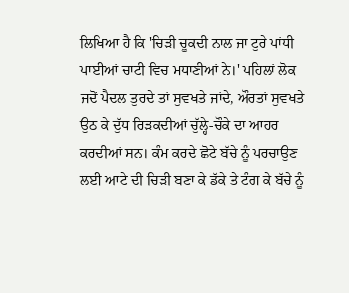ਲਿਖਿਆ ਹੈ ਕਿ 'ਚਿੜੀ ਚੂਕਦੀ ਨਾਲ ਜਾ ਟੁਰੇ ਪਾਂਧੀ ਪਾਈਆਂ ਚਾਟੀ ਵਿਚ ਮਧਾਣੀਆਂ ਨੇ।' ਪਹਿਲਾਂ ਲੋਕ ਜਦੋਂ ਪੈਦਲ ਤੁਰਦੇ ਤਾਂ ਸੁਵਖਤੇ ਜਾਂਦੇ, ਔਰਤਾਂ ਸੁਵਖਤੇ ਉਠ ਕੇ ਦੁੱਧ ਰਿੜਕਦੀਆਂ ਚੁੱਲ੍ਹੇ-ਚੌਕੇ ਦਾ ਆਹਰ ਕਰਦੀਆਂ ਸਨ। ਕੰਮ ਕਰਦੇ ਛੋਟੇ ਬੱਚੇ ਨੂੰ ਪਰਚਾਉਣ ਲਈ ਆਟੇ ਦੀ ਚਿੜੀ ਬਣਾ ਕੇ ਡੱਕੇ ਤੇ ਟੰਗ ਕੇ ਬੱਚੇ ਨੂੰ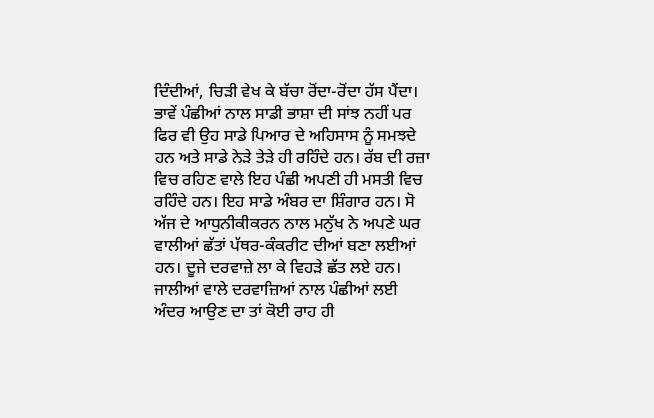ਦਿੰਦੀਆਂ, ਚਿੜੀ ਵੇਖ ਕੇ ਬੱਚਾ ਰੋਂਦਾ-ਰੋਂਦਾ ਹੱਸ ਪੈਂਦਾ।
ਭਾਵੇਂ ਪੰਛੀਆਂ ਨਾਲ ਸਾਡੀ ਭਾਸ਼ਾ ਦੀ ਸਾਂਝ ਨਹੀਂ ਪਰ ਫਿਰ ਵੀ ਉਹ ਸਾਡੇ ਪਿਆਰ ਦੇ ਅਹਿਸਾਸ ਨੂੰ ਸਮਝਦੇ ਹਨ ਅਤੇ ਸਾਡੇ ਨੇੜੇ ਤੇੜੇ ਹੀ ਰਹਿੰਦੇ ਹਨ। ਰੱਬ ਦੀ ਰਜ਼ਾ ਵਿਚ ਰਹਿਣ ਵਾਲੇ ਇਹ ਪੰਛੀ ਅਪਣੀ ਹੀ ਮਸਤੀ ਵਿਚ ਰਹਿੰਦੇ ਹਨ। ਇਹ ਸਾਡੇ ਅੰਬਰ ਦਾ ਸ਼ਿੰਗਾਰ ਹਨ। ਸੋ ਅੱਜ ਦੇ ਆਧੁਨੀਕੀਕਰਨ ਨਾਲ ਮਨੁੱਖ ਨੇ ਅਪਣੇ ਘਰ ਵਾਲੀਆਂ ਛੱਤਾਂ ਪੱਥਰ-ਕੰਕਰੀਟ ਦੀਆਂ ਬਣਾ ਲਈਆਂ ਹਨ। ਦੂਜੇ ਦਰਵਾਜ਼ੇ ਲਾ ਕੇ ਵਿਹੜੇ ਛੱਤ ਲਏ ਹਨ। ਜਾਲੀਆਂ ਵਾਲੇ ਦਰਵਾਜ਼ਿਆਂ ਨਾਲ ਪੰਛੀਆਂ ਲਈ ਅੰਦਰ ਆਉਣ ਦਾ ਤਾਂ ਕੋਈ ਰਾਹ ਹੀ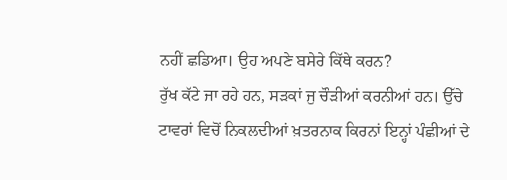ਨਹੀਂ ਛਡਿਆ। ਉਹ ਅਪਣੇ ਬਸੇਰੇ ਕਿੱਥੇ ਕਰਨ?
ਰੁੱਖ ਕੱਟੇ ਜਾ ਰਹੇ ਹਨ, ਸੜਕਾਂ ਜੁ ਚੌੜੀਆਂ ਕਰਨੀਆਂ ਹਨ। ਉੱਚੇ ਟਾਵਰਾਂ ਵਿਚੋਂ ਨਿਕਲਦੀਆਂ ਖ਼ਤਰਨਾਕ ਕਿਰਨਾਂ ਇਨ੍ਹਾਂ ਪੰਛੀਆਂ ਦੇ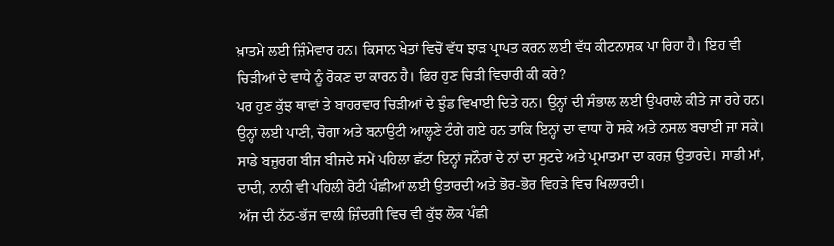ਖ਼ਾਤਮੇ ਲਈ ਜ਼ਿੰਮੇਵਾਰ ਹਨ। ਕਿਸਾਨ ਖੇਤਾਂ ਵਿਚੋਂ ਵੱਧ ਝਾੜ ਪ੍ਰਾਪਤ ਕਰਨ ਲਈ ਵੱਧ ਕੀਟਨਾਸ਼ਕ ਪਾ ਰਿਹਾ ਹੈ। ਇਹ ਵੀ ਚਿੜੀਆਂ ਦੇ ਵਾਧੇ ਨੂੰ ਰੋਕਣ ਦਾ ਕਾਰਨ ਹੈ। ਫਿਰ ਹੁਣ ਚਿੜੀ ਵਿਚਾਰੀ ਕੀ ਕਰੇ?
ਪਰ ਹੁਣ ਕੁੱਝ ਥਾਵਾਂ ਤੇ ਬਾਹਰਵਾਰ ਚਿੜੀਆਂ ਦੇ ਝੁੰਡ ਵਿਖਾਈ ਦਿਤੇ ਹਨ। ਉਨ੍ਹਾਂ ਦੀ ਸੰਭਾਲ ਲਈ ਉਪਰਾਲੇ ਕੀਤੇ ਜਾ ਰਹੇ ਹਨ। ਉਨ੍ਹਾਂ ਲਈ ਪਾਣੀ, ਚੋਗਾ ਅਤੇ ਬਨਾਉਟੀ ਆਲ੍ਹਣੇ ਟੰਗੇ ਗਏ ਹਨ ਤਾਕਿ ਇਨ੍ਹਾਂ ਦਾ ਵਾਧਾ ਹੋ ਸਕੇ ਅਤੇ ਨਸਲ ਬਚਾਈ ਜਾ ਸਕੇ। ਸਾਡੇ ਬਜ਼ੁਰਗ ਬੀਜ ਬੀਜਦੇ ਸਮੇਂ ਪਹਿਲਾ ਛੱਟਾ ਇਨ੍ਹਾਂ ਜਨੌਰਾਂ ਦੇ ਨਾਂ ਦਾ ਸੁਟਦੇ ਅਤੇ ਪ੍ਰਮਾਤਮਾ ਦਾ ਕਰਜ਼ ਉਤਾਰਦੇ। ਸਾਡੀ ਮਾਂ, ਦਾਦੀ, ਨਾਨੀ ਵੀ ਪਹਿਲੀ ਰੋਟੀ ਪੰਛੀਆਂ ਲਈ ਉਤਾਰਦੀ ਅਤੇ ਭੋਰ-ਭੋਰ ਵਿਹੜੇ ਵਿਚ ਖਿਲਾਰਦੀ।
ਅੱਜ ਦੀ ਨੱਠ-ਭੱਜ ਵਾਲੀ ਜ਼ਿੰਦਗੀ ਵਿਚ ਵੀ ਕੁੱਝ ਲੋਕ ਪੰਛੀ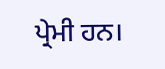ਪ੍ਰੇਮੀ ਹਨ।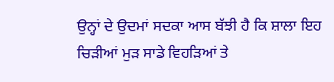ਉਨ੍ਹਾਂ ਦੇ ਉਦਮਾਂ ਸਦਕਾ ਆਸ ਬੱਝੀ ਹੈ ਕਿ ਸ਼ਾਲਾ ਇਹ ਚਿੜੀਆਂ ਮੁੜ ਸਾਡੇ ਵਿਹੜਿਆਂ ਤੇ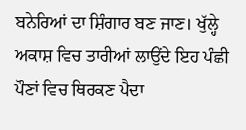ਬਨੇਰਿਆਂ ਦਾ ਸ਼ਿੰਗਾਰ ਬਣ ਜਾਣ। ਖੁੱਲ੍ਹੇ ਅਕਾਸ਼ ਵਿਚ ਤਾਰੀਆਂ ਲਾਉਂਦੇ ਇਹ ਪੰਛੀ ਪੌਣਾਂ ਵਿਚ ਥਿਰਕਣ ਪੈਦਾ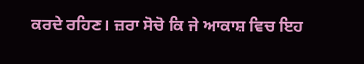ਕਰਦੇ ਰਹਿਣ। ਜ਼ਰਾ ਸੋਚੋ ਕਿ ਜੇ ਆਕਾਸ਼ ਵਿਚ ਇਹ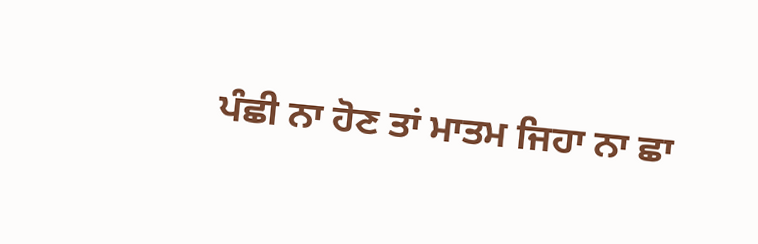ਪੰਛੀ ਨਾ ਹੋਣ ਤਾਂ ਮਾਤਮ ਜਿਹਾ ਨਾ ਛਾ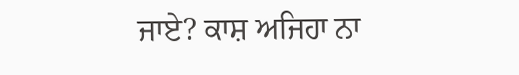ਜਾਏ? ਕਾਸ਼ ਅਜਿਹਾ ਨਾ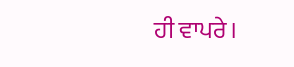ਹੀ ਵਾਪਰੇ।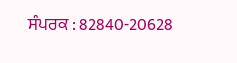ਸੰਪਰਕ : 82840-20628